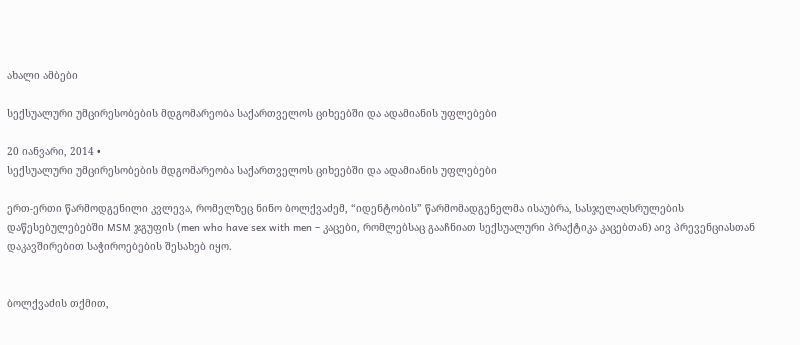ახალი ამბები

სექსუალური უმცირესობების მდგომარეობა საქართველოს ციხეებში და ადამიანის უფლებები

20 იანვარი, 2014 •
სექსუალური უმცირესობების მდგომარეობა საქართველოს ციხეებში და ადამიანის უფლებები

ერთ-ერთი წარმოდგენილი კვლევა, რომელზეც ნინო ბოლქვაძემ, “იდენტობის” წარმომადგენელმა ისაუბრა, სასჯელაღსრულების დაწესებულებებში MSM ჯგუფის (men who have sex with men – კაცები, რომლებსაც გააჩნიათ სექსუალური პრაქტიკა კაცებთან) აივ პრევენციასთან დაკავშირებით საჭიროებების შესახებ იყო.


ბოლქვაძის თქმით,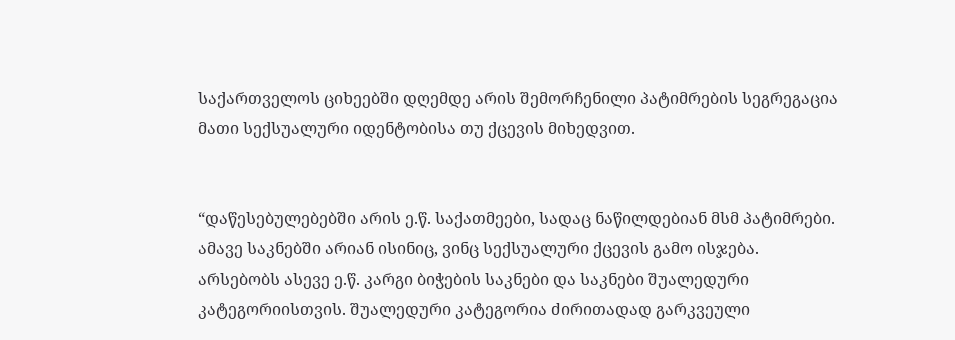საქართველოს ციხეებში დღემდე არის შემორჩენილი პატიმრების სეგრეგაცია მათი სექსუალური იდენტობისა თუ ქცევის მიხედვით.


“დაწესებულებებში არის ე.წ. საქათმეები, სადაც ნაწილდებიან მსმ პატიმრები. ამავე საკნებში არიან ისინიც, ვინც სექსუალური ქცევის გამო ისჯება. არსებობს ასევე ე.წ. კარგი ბიჭების საკნები და საკნები შუალედური კატეგორიისთვის. შუალედური კატეგორია ძირითადად გარკვეული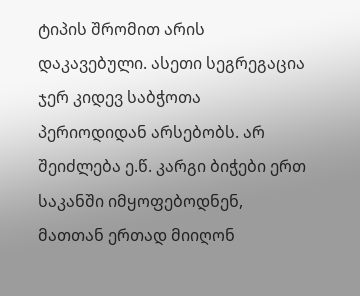ტიპის შრომით არის დაკავებული. ასეთი სეგრეგაცია ჯერ კიდევ საბჭოთა პერიოდიდან არსებობს. არ შეიძლება ე.წ. კარგი ბიჭები ერთ საკანში იმყოფებოდნენ, მათთან ერთად მიიღონ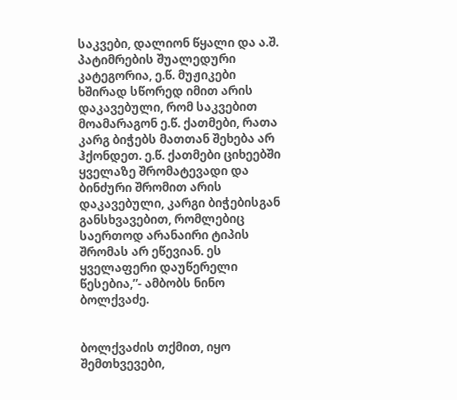საკვები, დალიონ წყალი და ა.შ. პატიმრების შუალედური კატეგორია, ე.წ. მუჟიკები ხშირად სწორედ იმით არის დაკავებული, რომ საკვებით მოამარაგონ ე.წ. ქათმები, რათა კარგ ბიჭებს მათთან შეხება არ ჰქონდეთ. ე.წ. ქათმები ციხეებში ყველაზე შრომატევადი და ბინძური შრომით არის დაკავებული, კარგი ბიჭებისგან განსხვავებით, რომლებიც საერთოდ არანაირი ტიპის შრომას არ ეწევიან. ეს ყველაფერი დაუწერელი წესებია,”- ამბობს ნინო ბოლქვაძე.


ბოლქვაძის თქმით, იყო შემთხვევები,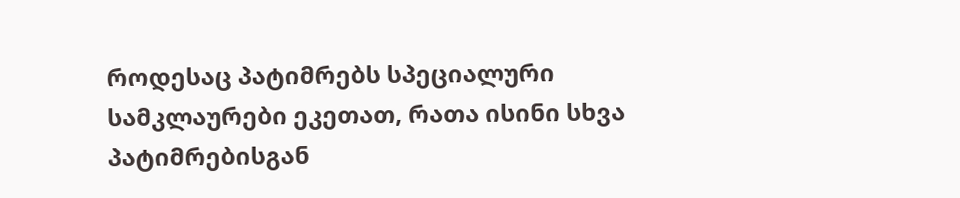როდესაც პატიმრებს სპეციალური სამკლაურები ეკეთათ, რათა ისინი სხვა პატიმრებისგან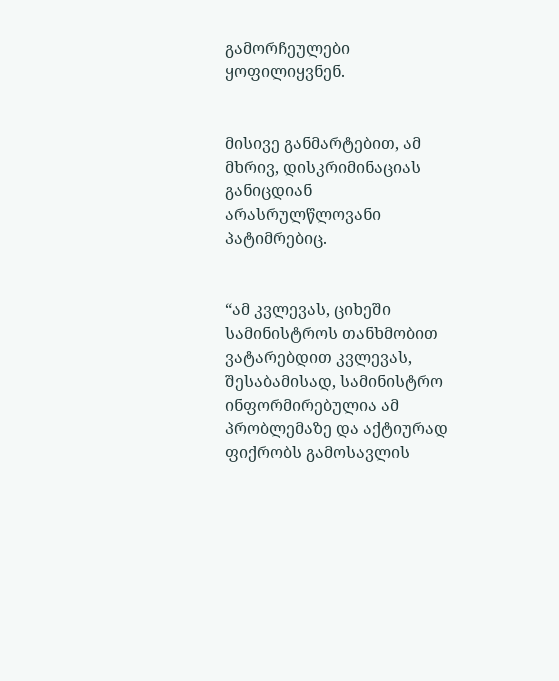გამორჩეულები ყოფილიყვნენ.


მისივე განმარტებით, ამ მხრივ, დისკრიმინაციას განიცდიან არასრულწლოვანი პატიმრებიც.


“ამ კვლევას, ციხეში სამინისტროს თანხმობით ვატარებდით კვლევას, შესაბამისად, სამინისტრო ინფორმირებულია ამ პრობლემაზე და აქტიურად ფიქრობს გამოსავლის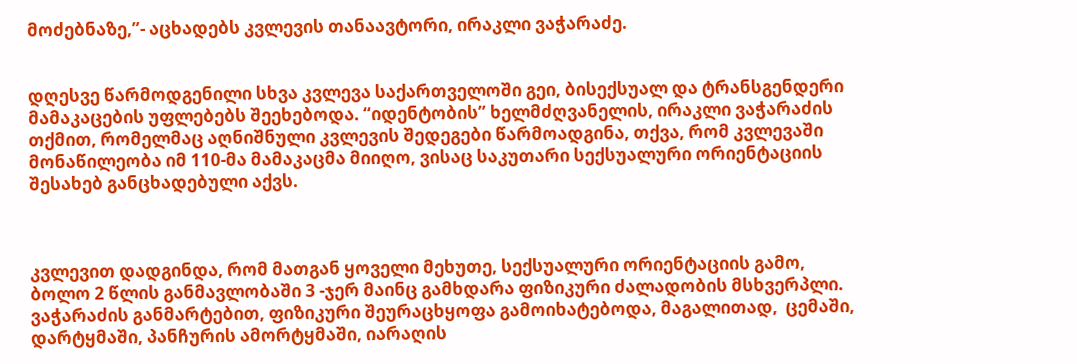მოძებნაზე,”- აცხადებს კვლევის თანაავტორი, ირაკლი ვაჭარაძე.


დღესვე წარმოდგენილი სხვა კვლევა საქართველოში გეი, ბისექსუალ და ტრანსგენდერი მამაკაცების უფლებებს შეეხებოდა. “იდენტობის” ხელმძღვანელის, ირაკლი ვაჭარაძის თქმით, რომელმაც აღნიშნული კვლევის შედეგები წარმოადგინა, თქვა, რომ კვლევაში მონაწილეობა იმ 110-მა მამაკაცმა მიიღო, ვისაც საკუთარი სექსუალური ორიენტაციის შესახებ განცხადებული აქვს.



კვლევით დადგინდა, რომ მათგან ყოველი მეხუთე, სექსუალური ორიენტაციის გამო, ბოლო 2 წლის განმავლობაში 3 -ჯერ მაინც გამხდარა ფიზიკური ძალადობის მსხვერპლი. ვაჭარაძის განმარტებით, ფიზიკური შეურაცხყოფა გამოიხატებოდა, მაგალითად,  ცემაში, დარტყმაში, პანჩურის ამორტყმაში, იარაღის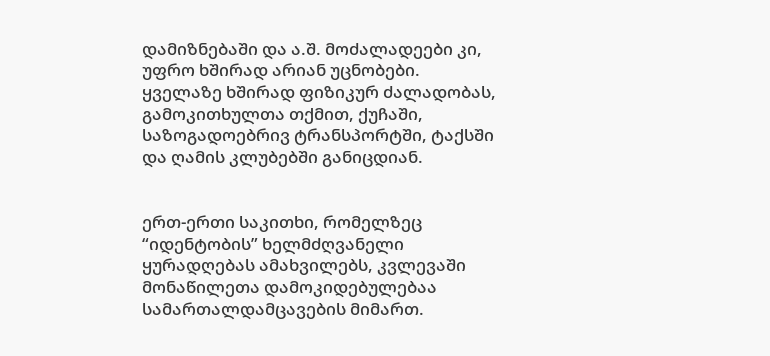დამიზნებაში და ა.შ. მოძალადეები კი, უფრო ხშირად არიან უცნობები. ყველაზე ხშირად ფიზიკურ ძალადობას, გამოკითხულთა თქმით, ქუჩაში, საზოგადოებრივ ტრანსპორტში, ტაქსში და ღამის კლუბებში განიცდიან.


ერთ-ერთი საკითხი, რომელზეც “იდენტობის” ხელმძღვანელი ყურადღებას ამახვილებს, კვლევაში მონაწილეთა დამოკიდებულებაა სამართალდამცავების მიმართ.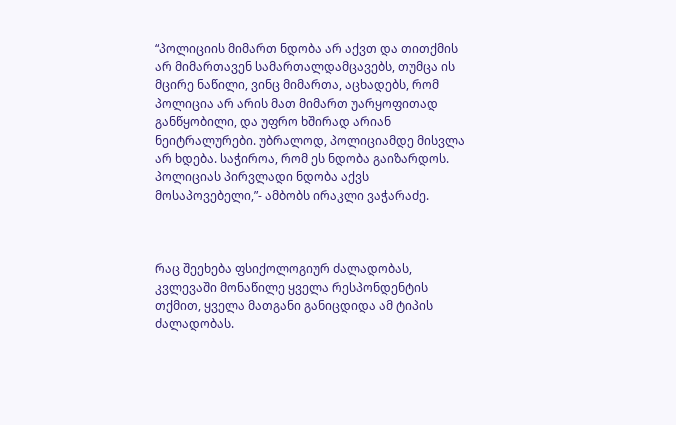“პოლიციის მიმართ ნდობა არ აქვთ და თითქმის არ მიმართავენ სამართალდამცავებს, თუმცა ის მცირე ნაწილი, ვინც მიმართა, აცხადებს, რომ პოლიცია არ არის მათ მიმართ უარყოფითად განწყობილი, და უფრო ხშირად არიან ნეიტრალურები. უბრალოდ, პოლიციამდე მისვლა არ ხდება. საჭიროა, რომ ეს ნდობა გაიზარდოს. პოლიციას პირვლადი ნდობა აქვს მოსაპოვებელი,”- ამბობს ირაკლი ვაჭარაძე.



რაც შეეხება ფსიქოლოგიურ ძალადობას, კვლევაში მონაწილე ყველა რესპონდენტის თქმით, ყველა მათგანი განიცდიდა ამ ტიპის ძალადობას.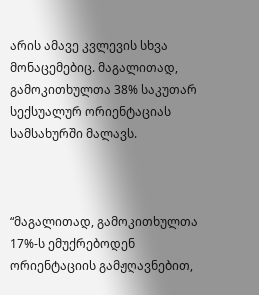არის ამავე კვლევის სხვა მონაცემებიც. მაგალითად, გამოკითხულთა 38% საკუთარ სექსუალურ ორიენტაციას სამსახურში მალავს.



“მაგალითად, გამოკითხულთა 17%-ს ემუქრებოდენ ორიენტაციის გამჟღავნებით,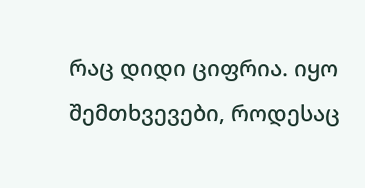რაც დიდი ციფრია. იყო შემთხვევები, როდესაც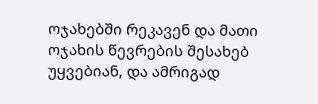ოჯახებში რეკავენ და მათი ოჯახის წევრების შესახებ უყვებიან, და ამრიგად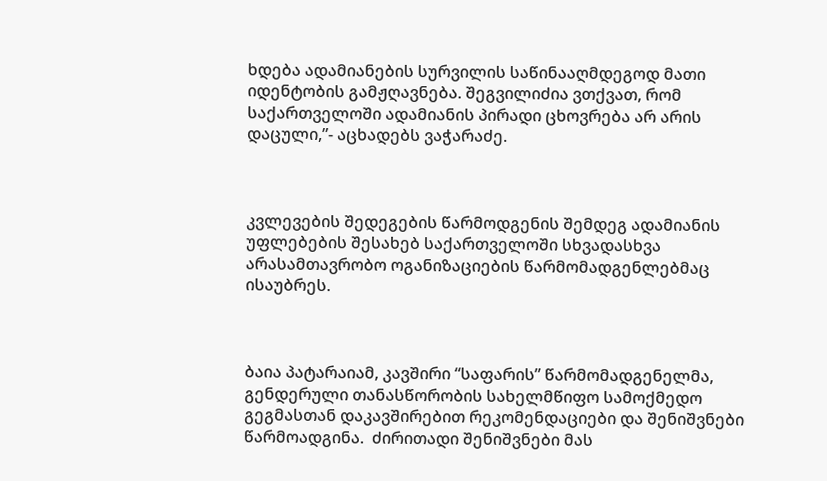ხდება ადამიანების სურვილის საწინააღმდეგოდ მათი იდენტობის გამჟღავნება. შეგვილიძია ვთქვათ, რომ საქართველოში ადამიანის პირადი ცხოვრება არ არის დაცული,”- აცხადებს ვაჭარაძე.



კვლევების შედეგების წარმოდგენის შემდეგ ადამიანის უფლებების შესახებ საქართველოში სხვადასხვა არასამთავრობო ოგანიზაციების წარმომადგენლებმაც ისაუბრეს.



ბაია პატარაიამ, კავშირი “საფარის” წარმომადგენელმა, გენდერული თანასწორობის სახელმწიფო სამოქმედო გეგმასთან დაკავშირებით რეკომენდაციები და შენიშვნები წარმოადგინა.  ძირითადი შენიშვნები მას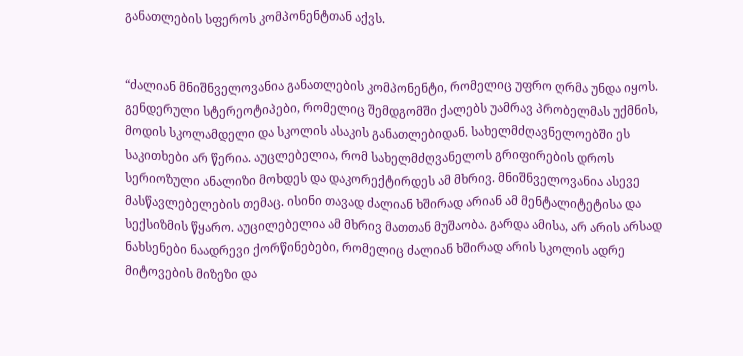განათლების სფეროს კომპონენტთან აქვს.


“ძალიან მნიშნველოვანია განათლების კომპონენტი, რომელიც უფრო ღრმა უნდა იყოს. გენდერული სტერეოტიპები, რომელიც შემდგომში ქალებს უამრავ პრობელმას უქმნის, მოდის სკოლამდელი და სკოლის ასაკის განათლებიდან. სახელმძღავნელოებში ეს საკითხები არ წერია. აუცლებელია, რომ სახელმძღვანელოს გრიფირების დროს სერიოზული ანალიზი მოხდეს და დაკორექტირდეს ამ მხრივ. მნიშნველოვანია ასევე მასწავლებელების თემაც. ისინი თავად ძალიან ხშირად არიან ამ მენტალიტეტისა და სექსიზმის წყარო. აუცილებელია ამ მხრივ მათთან მუშაობა. გარდა ამისა, არ არის არსად ნახსენები ნაადრევი ქორწინებები, რომელიც ძალიან ხშირად არის სკოლის ადრე მიტოვების მიზეზი და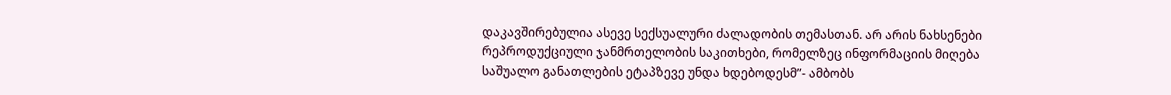დაკავშირებულია ასევე სექსუალური ძალადობის თემასთან. არ არის ნახსენები რეპროდუქციული ჯანმრთელობის საკითხები, რომელზეც ინფორმაციის მიღება საშუალო განათლების ეტაპზევე უნდა ხდებოდესმ”- ამბობს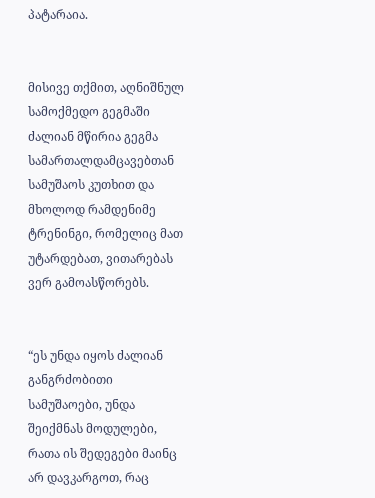პატარაია.


მისივე თქმით, აღნიშნულ სამოქმედო გეგმაში ძალიან მწირია გეგმა სამართალდამცავებთან სამუშაოს კუთხით და მხოლოდ რამდენიმე ტრენინგი, რომელიც მათ უტარდებათ, ვითარებას ვერ გამოასწორებს.


“ეს უნდა იყოს ძალიან განგრძობითი სამუშაოები, უნდა შეიქმნას მოდულები, რათა ის შედეგები მაინც არ დავკარგოთ, რაც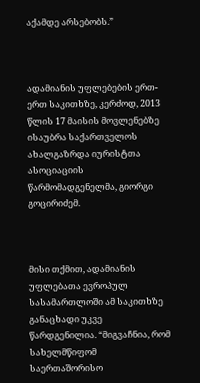აქამდე არსებობს.”



ადამიანის უფლებების ერთ-ერთ საკითხზე, კერძოდ, 2013 წლის 17 მაისის მოვლენებზე ისაუბრა საქართველოს ახალგაზრდა იურისტთა ასოციაციის წარმომადგენელმა, გიორგი გოცირიძემ.



მისი თქმით, ადამიანის უფლებათა ევროპულ სასამართლოში ამ საკითხზე განაცხადი უკვე წარდგენილია. “მიგვაჩნია, რომ სახელმწიფომ საერთაშორისო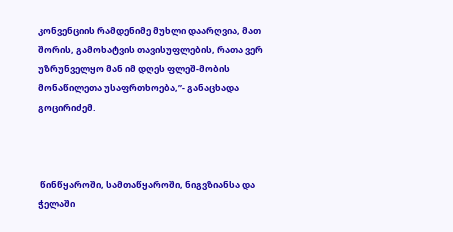კონვენციის რამდენიმე მუხლი დაარღვია, მათ შორის, გამოხატვის თავისუფლების, რათა ვერ უზრუნველყო მან იმ დღეს ფლეშ-მობის მონაწილეთა უსაფრთხოება,”- განაცხადა გოცირიძემ.



 წინწყაროში, სამთაწყაროში, ნიგვზიანსა და ჭელაში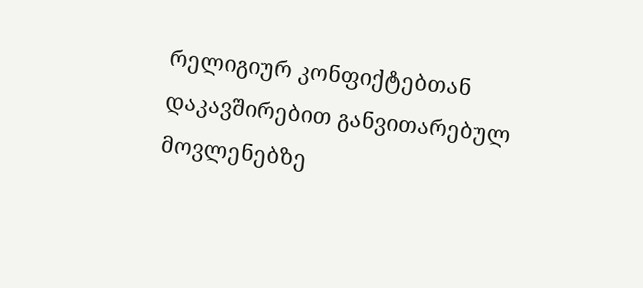რელიგიურ კონფიქტებთან დაკავშირებით განვითარებულ მოვლენებზე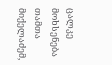ცალკე მოხსენება თამთა მიქელაძემ,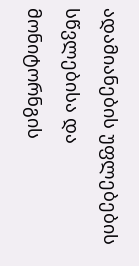ადამიანების უფლებების სწვლებისა და მონიტორნგის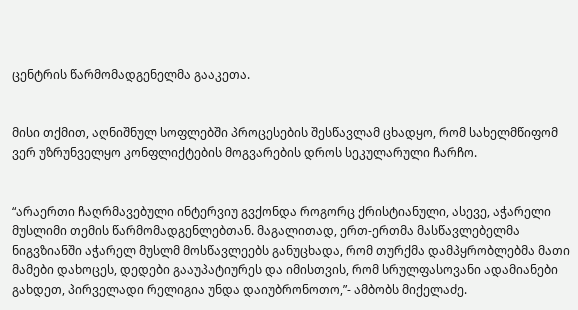ცენტრის წარმომადგენელმა გააკეთა.


მისი თქმით, აღნიშნულ სოფლებში პროცესების შესწავლამ ცხადყო, რომ სახელმწიფომ ვერ უზრუნველყო კონფლიქტების მოგვარების დროს სეკულარული ჩარჩო.


“არაერთი ჩაღრმავებული ინტერვიუ გვქონდა როგორც ქრისტიანული, ასევე, აჭარელი მუსლიმი თემის წარმომადგენლებთან. მაგალითად, ერთ-ერთმა მასწავლებელმა ნიგვზიანში აჭარელ მუსლმ მოსწავლეებს განუცხადა, რომ თურქმა დამპყრობლებმა მათი მამები დახოცეს, დედები გააუპატიურეს და იმისთვის, რომ სრულფასოვანი ადამიანები გახდეთ, პირველადი რელიგია უნდა დაიუბრონოთო,”- ამბობს მიქელაძე.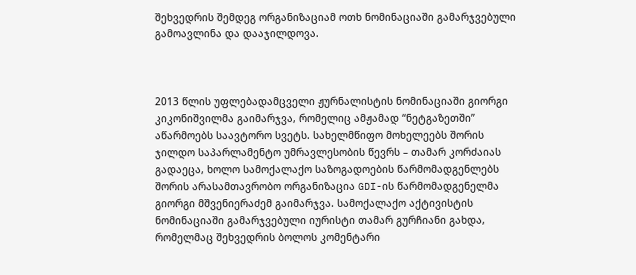შეხვედრის შემდეგ ორგანიზაციამ ოთხ ნომინაციაში გამარჯვებული გამოავლინა და დააჯილდოვა.



2013 წლის უფლებადამცველი ჟურნალისტის ნომინაციაში გიორგი კიკონიშვილმა გაიმარჯვა, რომელიც ამჟამად “ნეტგაზეთში” აწარმოებს საავტორო სვეტს. სახელმწიფო მოხელეებს შორის ჯილდო საპარლამენტო უმრავლესობის წევრს – თამარ კორძაიას გადაეცა, ხოლო სამოქალაქო საზოგადოების წარმომადგენლებს შორის არასამთავრობო ორგანიზაცია GDI-ის წარმომადგენელმა გიორგი მშვენიერაძემ გაიმარჯვა. სამოქალაქო აქტივისტის ნომინაციაში გამარჯვებული იურისტი თამარ გურჩიანი გახდა, რომელმაც შეხვედრის ბოლოს კომენტარი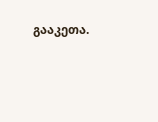გააკეთა.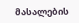მასალების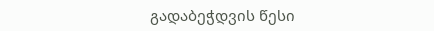გადაბეჭდვის წესი